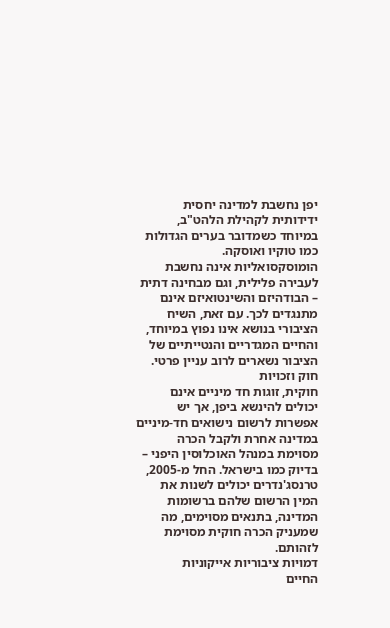יפן נחשבת למדינה יחסית ידידותית לקהילת הלהט"ב, במיוחד כשמדובר בערים הגדולות כמו טוקיו ואוסקה. הומוסקסואליות אינה נחשבת לעבירה פלילית, וגם מבחינה דתית – הבודהיזם והשינטואיזם אינם מתנגדים לכך. עם זאת, השיח הציבורי בנושא אינו נפוץ במיוחד, והחיים המגדריים והנטייתיים של הציבור נשארים לרוב עניין פרטי.
חוק וזכויות
חוקית, זוגות חד מיניים אינם יכולים להינשא ביפן, אך יש אפשרות לרשום נישואים חד-מיניים במדינה אחרת ולקבל הכרה מסוימת במנהל האוכלוסין היפני – בדיוק כמו בישראל. החל מ‑2005, טרנסג'נדרים יכולים לשנות את המין הרשום שלהם ברשומות המדינה, בתנאים מסוימים, מה שמעניק הכרה חוקית מסוימת לזהותם.
דמויות ציבוריות אייקוניות
החיים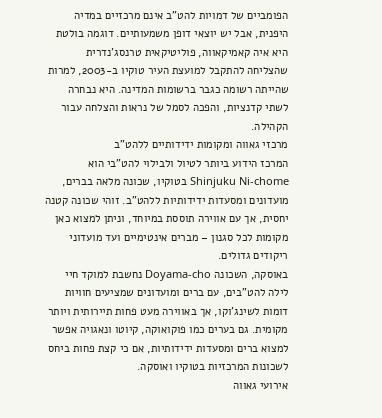הפומביים של דמויות להט"ב אינם מרכזיים במדיה היפנית, אבל יש יוצאי דופן משמעותיים. דוגמה בולטת היא איה קאמיקאווה, פוליטיקאית טרנסג'נדרית שהצליחה להתקבל למועצת העיר טוקיו ב‑2003, למרות שהייתה רשומה כגבר ברשומות המדינה. היא נבחרה לשתי קדנציות, והפכה לסמל של נראות והצלחה עבור הקהילה.
מרכזי גאווה ומקומות ידידותיים ללהט"ב
המרכז הידוע ביותר לטיול ולבילוי להט"בי הוא Shinjuku Ni-chome בטוקיו, שכונה מלאה בברים, מועדונים ומסעדות ידידותיות ללהט"ב. זוהי שכונה קטנה יחסית, אך עם אווירה תוססת במיוחד, וניתן למצוא כאן מקומות לכל סגנון – מברים אינטימיים ועד מועדוני ריקודים גדולים.
באוסקה, השכונה Doyama-cho נחשבת למוקד חיי לילה להט"בים, עם ברים ומועדונים שמציעים חוויות דומות לשינג'וקו, אך באווירה מעט פחות תיירותית ויותר מקומית. גם בערים כמו פוקואוקה, קיוטו ונאגויה אפשר למצוא ברים ומסעדות ידידותיות, אם כי קצת פחות ביחס לשכונות המרכזיות בטוקיו ואוסקה.
אירועי גאווה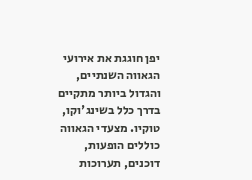יפן חוגגת את אירועי הגאווה השנתיים, והגדול ביותר מתקיים בדרך כלל בשינג'וקו, טוקיו. מצעדי הגאווה כוללים הופעות, דוכנים, תערוכות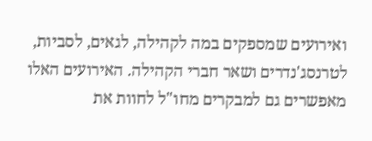ואירועים שמספקים במה לקהילה, לגאים, לסביות, לטרנסג'נדרים ושאר חברי הקהילה. האירועים האלו מאפשרים גם למבקרים מחו"ל לחוות את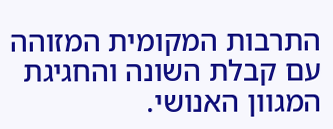התרבות המקומית המזוהה עם קבלת השונה והחגיגת המגוון האנושי.